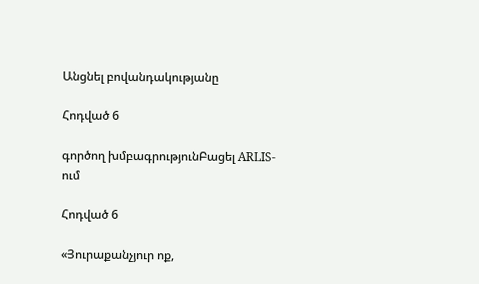Անցնել բովանդակությանը

Հոդված 6

գործող խմբագրությունԲացել ARLIS-ում

Հոդված 6

«Յուրաքանչյուր ոք,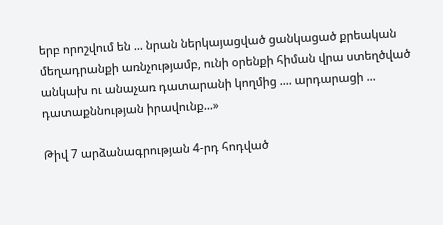երբ որոշվում են ... նրան ներկայացված ցանկացած քրեական մեղադրանքի առնչությամբ, ունի օրենքի հիման վրա ստեղծված անկախ ու անաչառ դատարանի կողմից .... արդարացի ... դատաքննության իրավունք...»

Թիվ 7 արձանագրության 4-րդ հոդված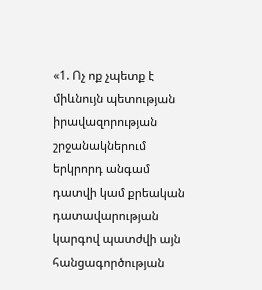«1. Ոչ ոք չպետք է միևնույն պետության իրավազորության շրջանակներում երկրորդ անգամ դատվի կամ քրեական դատավարության կարգով պատժվի այն հանցագործության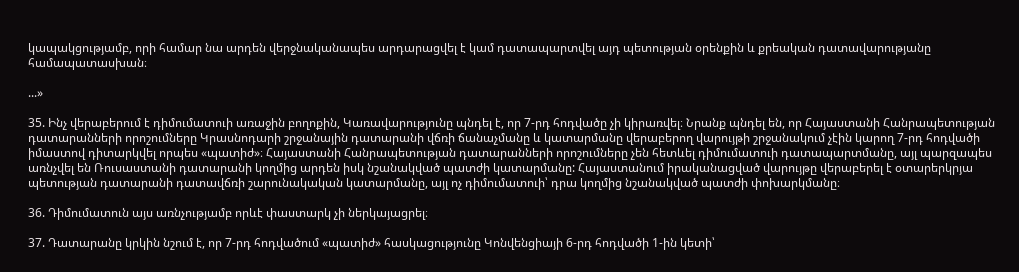կապակցությամբ, որի համար նա արդեն վերջնականապես արդարացվել է կամ դատապարտվել այդ պետության օրենքին և քրեական դատավարությանը համապատասխան։

...»

35. Ինչ վերաբերում է դիմումատուի առաջին բողոքին, Կառավարությունը պնդել է, որ 7-րդ հոդվածը չի կիրառվել։ Նրանք պնդել են, որ Հայաստանի Հանրապետության դատարանների որոշումները Կրասնոդարի շրջանային դատարանի վճռի ճանաչմանը և կատարմանը վերաբերող վարույթի շրջանակում չէին կարող 7-րդ հոդվածի իմաստով դիտարկվել որպես «պատիժ»։ Հայաստանի Հանրապետության դատարանների որոշումները չեն հետևել դիմումատուի դատապարտմանը, այլ պարզապես առնչվել են Ռուսաստանի դատարանի կողմից արդեն իսկ նշանակված պատժի կատարմանը: Հայաստանում իրականացված վարույթը վերաբերել է օտարերկրյա պետության դատարանի դատավճռի շարունակական կատարմանը, այլ ոչ դիմումատուի՝ դրա կողմից նշանակված պատժի փոխարկմանը։

36. Դիմումատուն այս առնչությամբ որևէ փաստարկ չի ներկայացրել։

37. Դատարանը կրկին նշում է, որ 7-րդ հոդվածում «պատիժ» հասկացությունը Կոնվենցիայի 6-րդ հոդվածի 1-ին կետի՝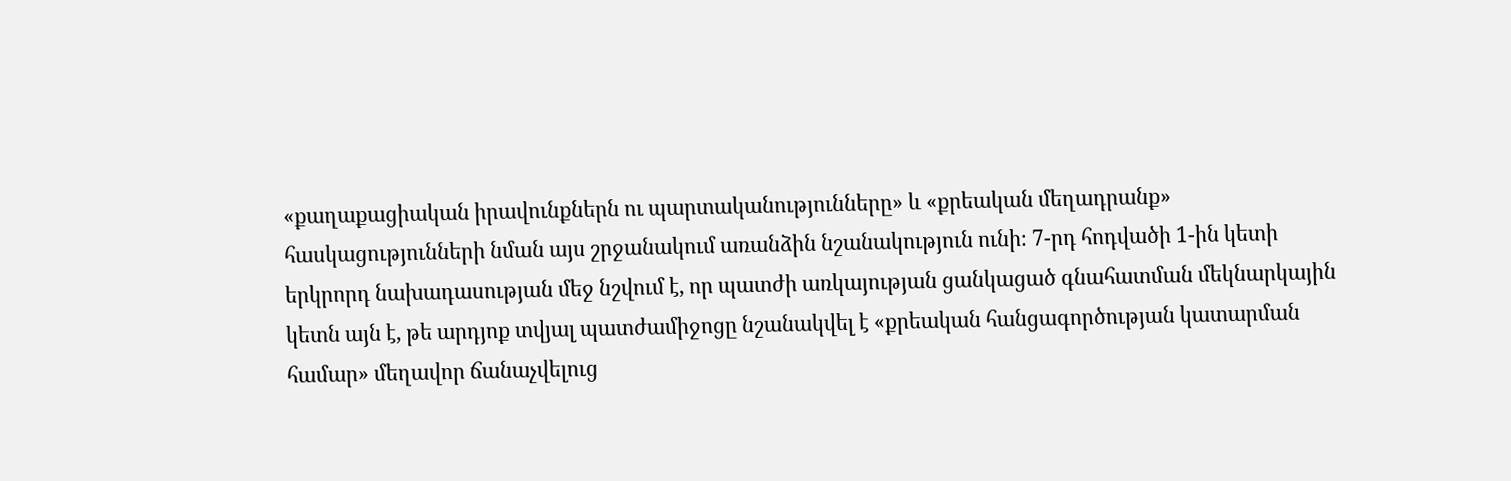«քաղաքացիական իրավունքներն ու պարտականությունները» և «քրեական մեղադրանք» հասկացությունների նման այս շրջանակում առանձին նշանակություն ունի։ 7-րդ հոդվածի 1-ին կետի երկրորդ նախադասության մեջ նշվում է, որ պատժի առկայության ցանկացած գնահատման մեկնարկային կետն այն է, թե արդյոք տվյալ պատժամիջոցը նշանակվել է «քրեական հանցագործության կատարման համար» մեղավոր ճանաչվելուց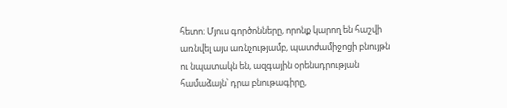հետո։ Մյուս գործոնները, որոնք կարող են հաշվի առնվել այս առնչությամբ, պատժամիջոցի բնույթն ու նպատակն են, ազգային օրենսդրության համաձայն՝ դրա բնութագիրը,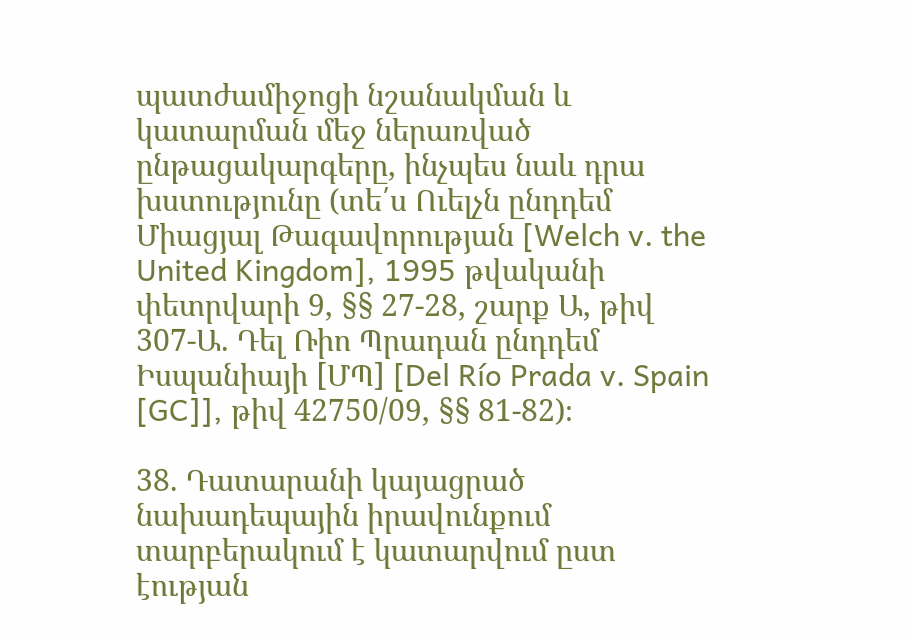պատժամիջոցի նշանակման և կատարման մեջ ներառված ընթացակարգերը, ինչպես նաև դրա խստությունը (տե՛ս Ուելչն ընդդեմ Միացյալ Թագավորության [Welch v. the United Kingdom], 1995 թվականի փետրվարի 9, §§ 27-28, շարք Ա, թիվ 307‑Ա. Դել Ռիո Պրադան ընդդեմ Իսպանիայի [ՄՊ] [Del Río Prada v. Spain [GC]], թիվ 42750/09, §§ 81-82)։

38. Դատարանի կայացրած նախադեպային իրավունքում տարբերակում է կատարվում ըստ էության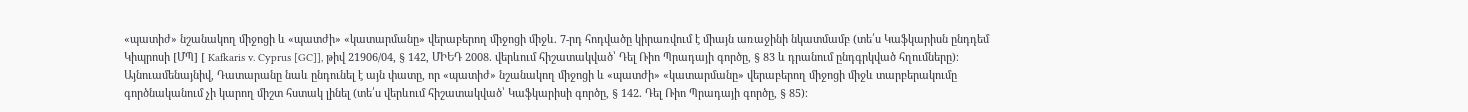«պատիժ» նշանակող միջոցի և «պատժի» «կատարմանը» վերաբերող միջոցի միջև. 7-րդ հոդվածը կիրառվում է միայն առաջինի նկատմամբ (տե՛ս Կաֆկարիսն ընդդեմ Կիպրոսի [ՄՊ] [ Kafkaris v. Cyprus [GC]], թիվ 21906/04, § 142, ՄԻԵԴ 2008. վերևում հիշատակված՝ Դել Ռիո Պրադայի գործը, § 83 և դրանում ընդգրկված հղումները)։ Այնուամենայնիվ, Դատարանը նաև ընդունել է այն փատը, որ «պատիժ» նշանակող միջոցի և «պատժի» «կատարմանը» վերաբերող միջոցի միջև տարբերակումը գործնականում չի կարող միշտ հստակ լինել (տե՛ս վերևում հիշատակված՝ Կաֆկարիսի գործը, § 142. Դել Ռիո Պրադայի գործը, § 85)։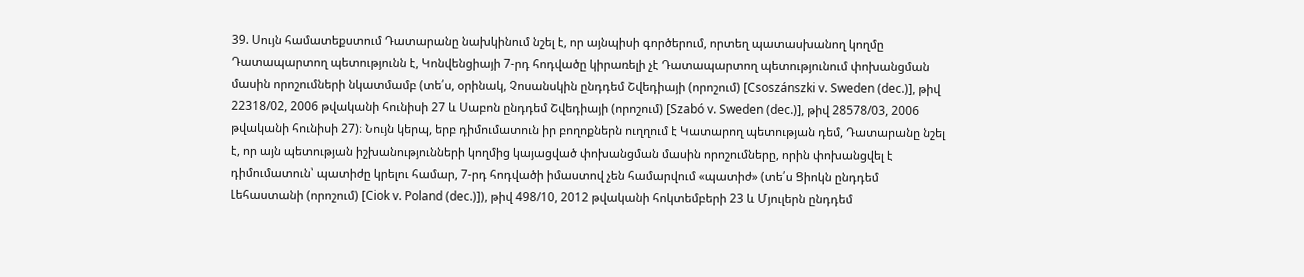39. Սույն համատեքստում Դատարանը նախկինում նշել է, որ այնպիսի գործերում, որտեղ պատասխանող կողմը Դատապարտող պետությունն է, Կոնվենցիայի 7-րդ հոդվածը կիրառելի չէ Դատապարտող պետությունում փոխանցման մասին որոշումների նկատմամբ (տե՛ս, օրինակ, Չոսանսկին ընդդեմ Շվեդիայի (որոշում) [Csoszánszki v. Sweden (dec.)], թիվ 22318/02, 2006 թվականի հունիսի 27 և Սաբոն ընդդեմ Շվեդիայի (որոշում) [Szabó v. Sweden (dec.)], թիվ 28578/03, 2006 թվականի հունիսի 27)։ Նույն կերպ, երբ դիմումատուն իր բողոքներն ուղղում է Կատարող պետության դեմ, Դատարանը նշել է, որ այն պետության իշխանությունների կողմից կայացված փոխանցման մասին որոշումները, որին փոխանցվել է դիմումատուն՝ պատիժը կրելու համար, 7-րդ հոդվածի իմաստով չեն համարվում «պատիժ» (տե՛ս Ցիոկն ընդդեմ Լեհաստանի (որոշում) [Ciok v. Poland (dec.)]), թիվ 498/10, 2012 թվականի հոկտեմբերի 23 և Մյուլերն ընդդեմ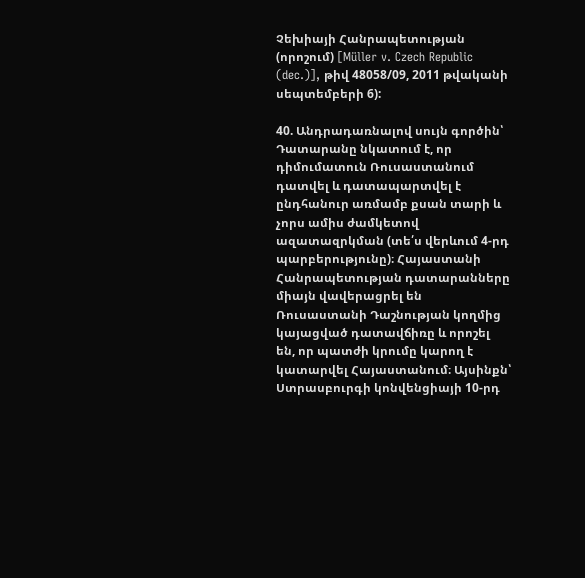Չեխիայի Հանրապետության (որոշում) [Müller v. Czech Republic (dec.)], թիվ 48058/09, 2011 թվականի սեպտեմբերի 6):

40. Անդրադառնալով սույն գործին՝ Դատարանը նկատում է, որ դիմումատուն Ռուսաստանում դատվել և դատապարտվել է ընդհանուր առմամբ քսան տարի և չորս ամիս ժամկետով ազատազրկման (տե՛ս վերևում 4-րդ պարբերությունը)։ Հայաստանի Հանրապետության դատարանները միայն վավերացրել են Ռուսաստանի Դաշնության կողմից կայացված դատավճիռը և որոշել են, որ պատժի կրումը կարող է կատարվել Հայաստանում։ Այսինքն՝ Ստրասբուրգի կոնվենցիայի 10-րդ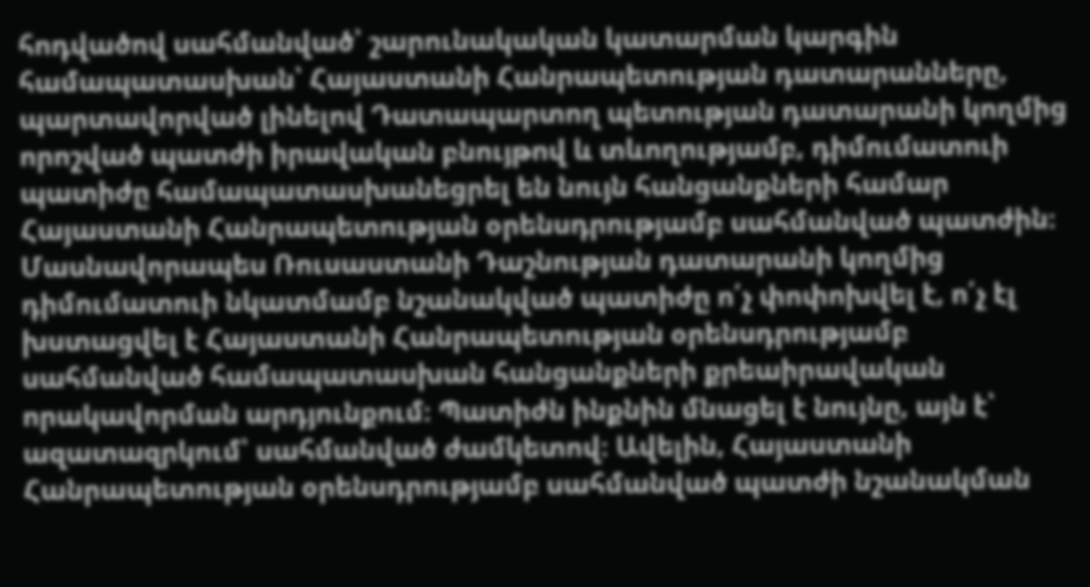հոդվածով սահմանված՝ շարունակական կատարման կարգին համապատասխան՝ Հայաստանի Հանրապետության դատարանները, պարտավորված լինելով Դատապարտող պետության դատարանի կողմից որոշված պատժի իրավական բնույթով և տևողությամբ, դիմումատուի պատիժը համապատասխանեցրել են նույն հանցանքների համար Հայաստանի Հանրապետության օրենսդրությամբ սահմանված պատժին։ Մասնավորապես Ռուսաստանի Դաշնության դատարանի կողմից դիմումատուի նկատմամբ նշանակված պատիժը ո՛չ փոփոխվել է, ո՛չ էլ խստացվել է Հայաստանի Հանրապետության օրենսդրությամբ սահմանված համապատասխան հանցանքների քրեաիրավական որակավորման արդյունքում։ Պատիժն ինքնին մնացել է նույնը, այն է՝ ազատազրկում՝ սահմանված ժամկետով։ Ավելին, Հայաստանի Հանրապետության օրենսդրությամբ սահմանված պատժի նշանակման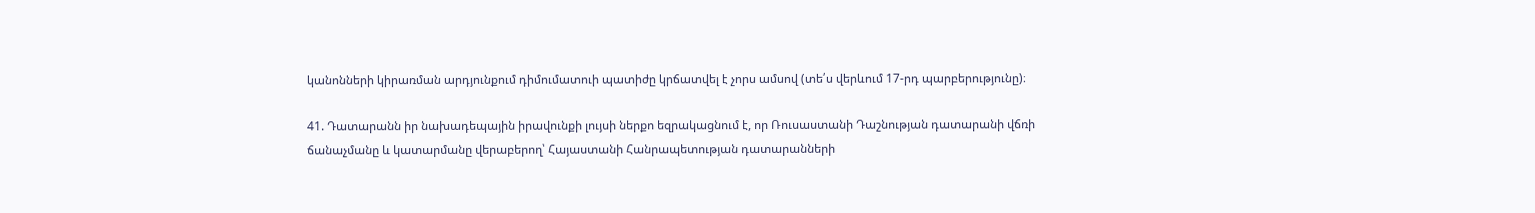կանոնների կիրառման արդյունքում դիմումատուի պատիժը կրճատվել է չորս ամսով (տե՛ս վերևում 17-րդ պարբերությունը)։

41. Դատարանն իր նախադեպային իրավունքի լույսի ներքո եզրակացնում է, որ Ռուսաստանի Դաշնության դատարանի վճռի ճանաչմանը և կատարմանը վերաբերող՝ Հայաստանի Հանրապետության դատարանների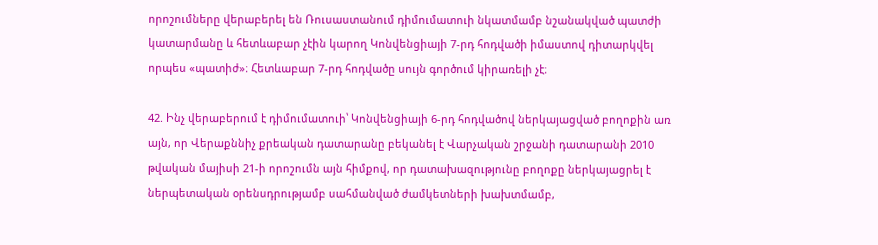որոշումները վերաբերել են Ռուսաստանում դիմումատուի նկատմամբ նշանակված պատժի կատարմանը և հետևաբար չէին կարող Կոնվենցիայի 7-րդ հոդվածի իմաստով դիտարկվել որպես «պատիժ»։ Հետևաբար 7-րդ հոդվածը սույն գործում կիրառելի չէ։

42. Ինչ վերաբերում է դիմումատուի՝ Կոնվենցիայի 6-րդ հոդվածով ներկայացված բողոքին առ այն, որ Վերաքննիչ քրեական դատարանը բեկանել է Վարչական շրջանի դատարանի 2010 թվական մայիսի 21-ի որոշումն այն հիմքով, որ դատախազությունը բողոքը ներկայացրել է ներպետական օրենսդրությամբ սահմանված ժամկետների խախտմամբ,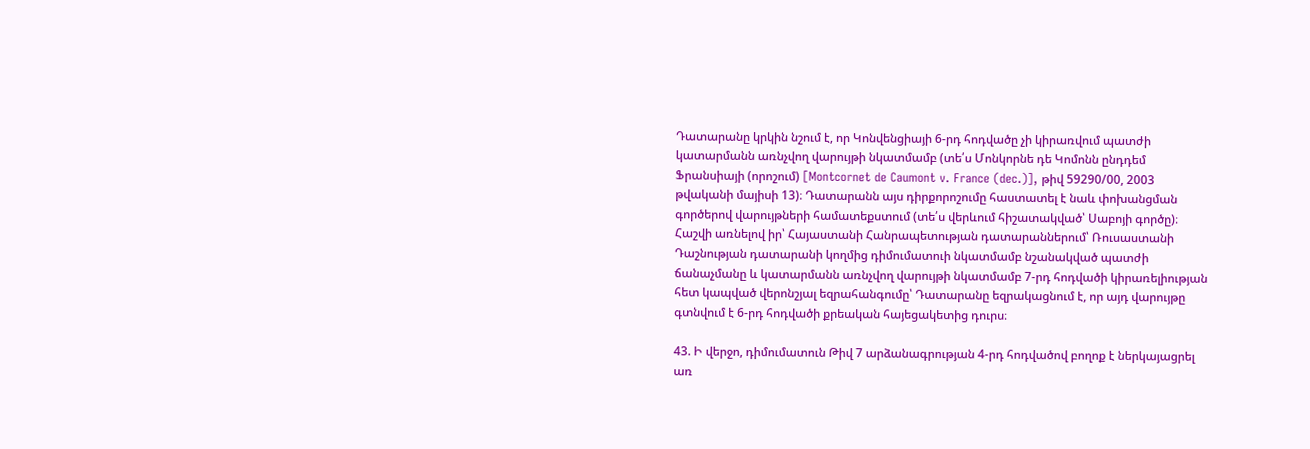Դատարանը կրկին նշում է, որ Կոնվենցիայի 6-րդ հոդվածը չի կիրառվում պատժի կատարմանն առնչվող վարույթի նկատմամբ (տե՛ս Մոնկորնե դե Կոմոնն ընդդեմ Ֆրանսիայի (որոշում) [Montcornet de Caumont v. France (dec.)], թիվ 59290/00, 2003 թվականի մայիսի 13)։ Դատարանն այս դիրքորոշումը հաստատել է նաև փոխանցման գործերով վարույթների համատեքստում (տե՛ս վերևում հիշատակված՝ Սաբոյի գործը)։ Հաշվի առնելով իր՝ Հայաստանի Հանրապետության դատարաններում՝ Ռուսաստանի Դաշնության դատարանի կողմից դիմումատուի նկատմամբ նշանակված պատժի ճանաչմանը և կատարմանն առնչվող վարույթի նկատմամբ 7-րդ հոդվածի կիրառելիության հետ կապված վերոնշյալ եզրահանգումը՝ Դատարանը եզրակացնում է, որ այդ վարույթը գտնվում է 6-րդ հոդվածի քրեական հայեցակետից դուրս։

43. Ի վերջո, դիմումատուն Թիվ 7 արձանագրության 4-րդ հոդվածով բողոք է ներկայացրել առ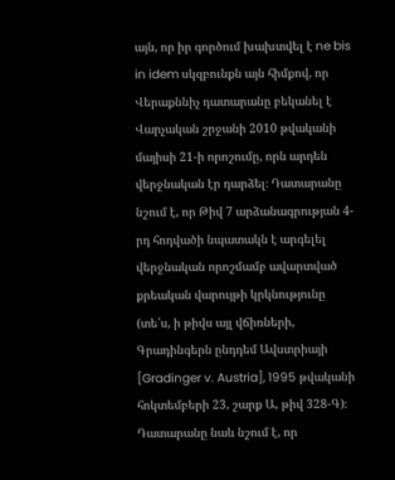այն, որ իր գործում խախտվել է ne bis in idem սկզբունքն այն հիմքով, որ Վերաքննիչ դատարանը բեկանել է Վարչական շրջանի 2010 թվականի մայիսի 21-ի որոշումը, որն արդեն վերջնական էր դարձել։ Դատարանը նշում է, որ Թիվ 7 արձանագրության 4-րդ հոդվածի նպատակն է արգելել վերջնական որոշմամբ ավարտված քրեական վարույթի կրկնությունը (տե՛ս, ի թիվս այլ վճիռների, Գրադինգերն ընդդեմ Ավստրիայի [Gradinger v. Austria], 1995 թվականի հոկտեմբերի 23, շարք Ա, թիվ 328-Գ)։ Դատարանը նաև նշում է, որ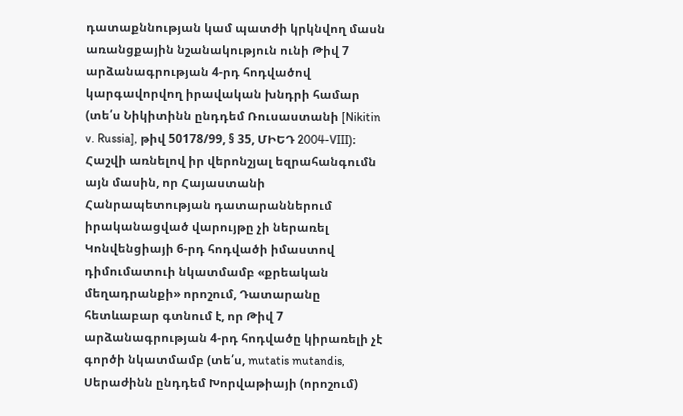դատաքննության կամ պատժի կրկնվող մասն առանցքային նշանակություն ունի Թիվ 7 արձանագրության 4-րդ հոդվածով կարգավորվող իրավական խնդրի համար (տե՛ս Նիկիտինն ընդդեմ Ռուսաստանի [Nikitin v. Russia], թիվ 50178/99, § 35, ՄԻԵԴ 2004-VIII)։ Հաշվի առնելով իր վերոնշյալ եզրահանգումն այն մասին, որ Հայաստանի Հանրապետության դատարաններում իրականացված վարույթը չի ներառել Կոնվենցիայի 6-րդ հոդվածի իմաստով դիմումատուի նկատմամբ «քրեական մեղադրանքի» որոշում, Դատարանը հետևաբար գտնում է, որ Թիվ 7 արձանագրության 4-րդ հոդվածը կիրառելի չէ գործի նկատմամբ (տե՛ս, mutatis mutandis, Սերաժինն ընդդեմ Խորվաթիայի (որոշում)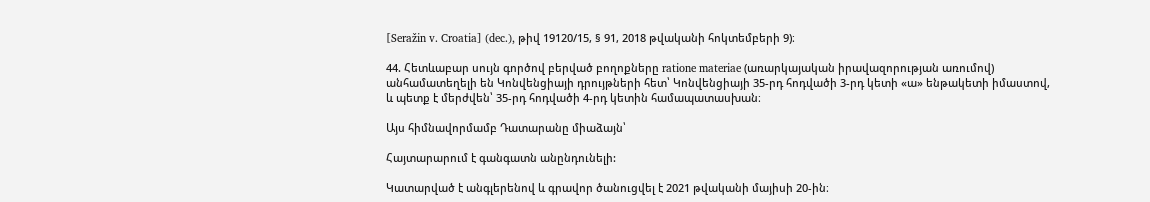[Seražin v. Croatia] (dec.), թիվ 19120/15, § 91, 2018 թվականի հոկտեմբերի 9)։

44. Հետևաբար սույն գործով բերված բողոքները ratione materiae (առարկայական իրավազորության առումով) անհամատեղելի են Կոնվենցիայի դրույթների հետ՝ Կոնվենցիայի 35-րդ հոդվածի 3-րդ կետի «ա» ենթակետի իմաստով, և պետք է մերժվեն՝ 35-րդ հոդվածի 4-րդ կետին համապատասխան։

Այս հիմնավորմամբ Դատարանը միաձայն՝

Հայտարարում է գանգատն անընդունելի:

Կատարված է անգլերենով և գրավոր ծանուցվել է 2021 թվականի մայիսի 20-ին։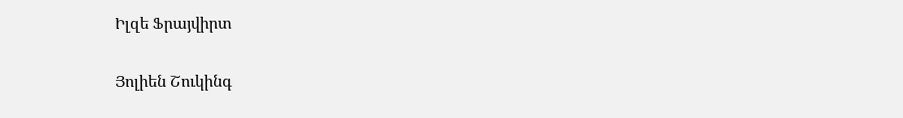Իլզե Ֆրայվիրտ

Յոլիեն Շուկինգ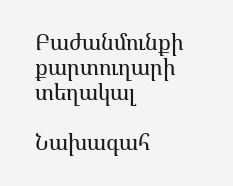Բաժանմունքի քարտուղարի տեղակալ

Նախագահ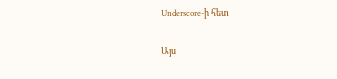Underscore-ի հետ

Այս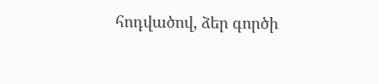հոդվածով, ձեր գործի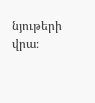նյութերի վրա։